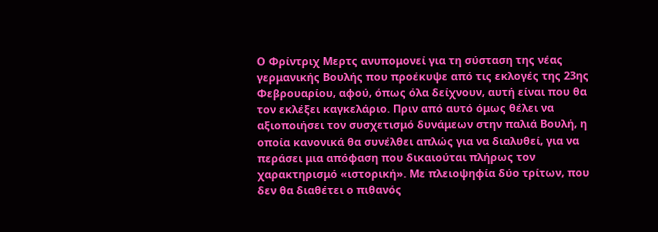Ο Φρίντριχ Μερτς ανυπομονεί για τη σύσταση της νέας γερμανικής Βουλής που προέκυψε από τις εκλογές της 23ης Φεβρουαρίου, αφού, όπως όλα δείχνουν, αυτή είναι που θα τον εκλέξει καγκελάριο. Πριν από αυτό όμως θέλει να αξιοποιήσει τον συσχετισμό δυνάμεων στην παλιά Βουλή, η οποία κανονικά θα συνέλθει απλώς για να διαλυθεί, για να περάσει μια απόφαση που δικαιούται πλήρως τον χαρακτηρισμό «ιστορική». Με πλειοψηφία δύο τρίτων, που δεν θα διαθέτει ο πιθανός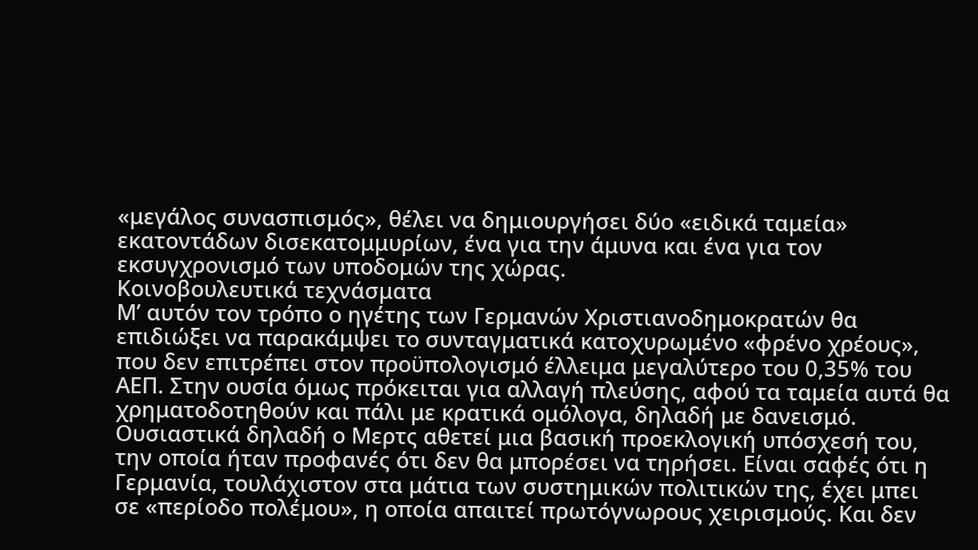«μεγάλος συνασπισμός», θέλει να δημιουργήσει δύο «ειδικά ταμεία» εκατοντάδων δισεκατομμυρίων, ένα για την άμυνα και ένα για τον εκσυγχρονισμό των υποδομών της χώρας.
Κοινοβουλευτικά τεχνάσματα
Μ’ αυτόν τον τρόπο ο ηγέτης των Γερμανών Χριστιανοδημοκρατών θα επιδιώξει να παρακάμψει το συνταγματικά κατοχυρωμένο «φρένο χρέους», που δεν επιτρέπει στον προϋπολογισμό έλλειμα μεγαλύτερο του 0,35% του ΑΕΠ. Στην ουσία όμως πρόκειται για αλλαγή πλεύσης, αφού τα ταμεία αυτά θα χρηματοδοτηθούν και πάλι με κρατικά ομόλογα, δηλαδή με δανεισμό. Ουσιαστικά δηλαδή ο Μερτς αθετεί μια βασική προεκλογική υπόσχεσή του, την οποία ήταν προφανές ότι δεν θα μπορέσει να τηρήσει. Είναι σαφές ότι η Γερμανία, τουλάχιστον στα μάτια των συστημικών πολιτικών της, έχει μπει σε «περίοδο πολέμου», η οποία απαιτεί πρωτόγνωρους χειρισμούς. Και δεν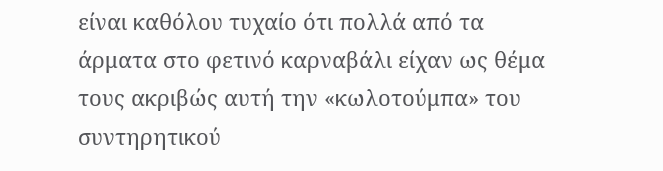είναι καθόλου τυχαίο ότι πολλά από τα άρματα στο φετινό καρναβάλι είχαν ως θέμα τους ακριβώς αυτή την «κωλοτούμπα» του συντηρητικού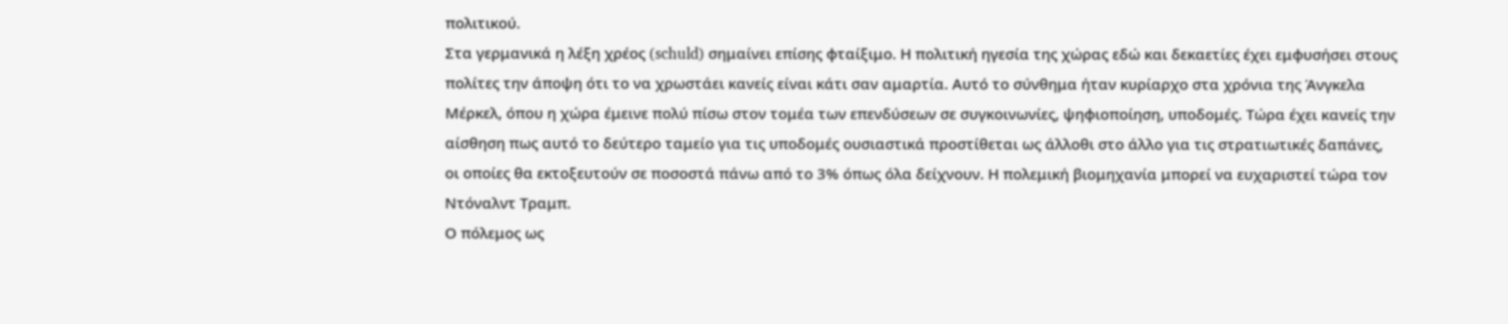πολιτικού.
Στα γερμανικά η λέξη χρέος (schuld) σημαίνει επίσης φταίξιμο. Η πολιτική ηγεσία της χώρας εδώ και δεκαετίες έχει εμφυσήσει στους πολίτες την άποψη ότι το να χρωστάει κανείς είναι κάτι σαν αμαρτία. Αυτό το σύνθημα ήταν κυρίαρχο στα χρόνια της Άνγκελα Μέρκελ, όπου η χώρα έμεινε πολύ πίσω στον τομέα των επενδύσεων σε συγκοινωνίες, ψηφιοποίηση, υποδομές. Τώρα έχει κανείς την αίσθηση πως αυτό το δεύτερο ταμείο για τις υποδομές ουσιαστικά προστίθεται ως άλλοθι στο άλλο για τις στρατιωτικές δαπάνες, οι οποίες θα εκτοξευτούν σε ποσοστά πάνω από το 3% όπως όλα δείχνουν. Η πολεμική βιομηχανία μπορεί να ευχαριστεί τώρα τον Ντόναλντ Τραμπ.
Ο πόλεμος ως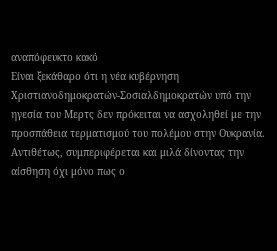αναπόφευκτο κακό
Είναι ξεκάθαρο ότι η νέα κυβέρνηση Χριστιανοδημοκρατών-Σοσιαλδημοκρατών υπό την ηγεσία του Μερτς δεν πρόκειται να ασχοληθεί με την προσπάθεια τερματισμού του πολέμου στην Ουκρανία. Αντιθέτως, συμπεριφέρεται και μιλά δίνοντας την αίσθηση όχι μόνο πως ο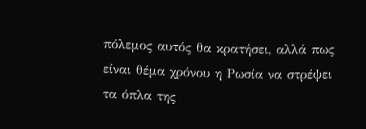πόλεμος αυτός θα κρατήσει, αλλά πως είναι θέμα χρόνου η Ρωσία να στρέψει τα όπλα της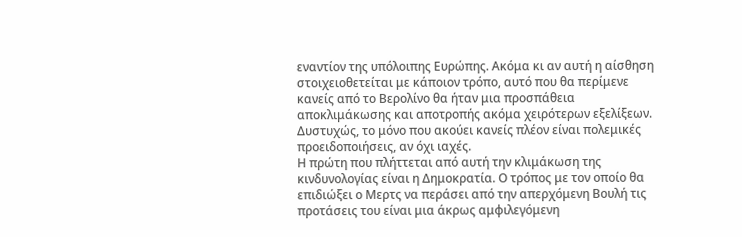εναντίον της υπόλοιπης Ευρώπης. Ακόμα κι αν αυτή η αίσθηση στοιχειοθετείται με κάποιον τρόπο, αυτό που θα περίμενε κανείς από το Βερολίνο θα ήταν μια προσπάθεια αποκλιμάκωσης και αποτροπής ακόμα χειρότερων εξελίξεων. Δυστυχώς, το μόνο που ακούει κανείς πλέον είναι πολεμικές προειδοποιήσεις, αν όχι ιαχές.
Η πρώτη που πλήττεται από αυτή την κλιμάκωση της κινδυνολογίας είναι η Δημοκρατία. Ο τρόπος με τον οποίο θα επιδιώξει ο Μερτς να περάσει από την απερχόμενη Βουλή τις προτάσεις του είναι μια άκρως αμφιλεγόμενη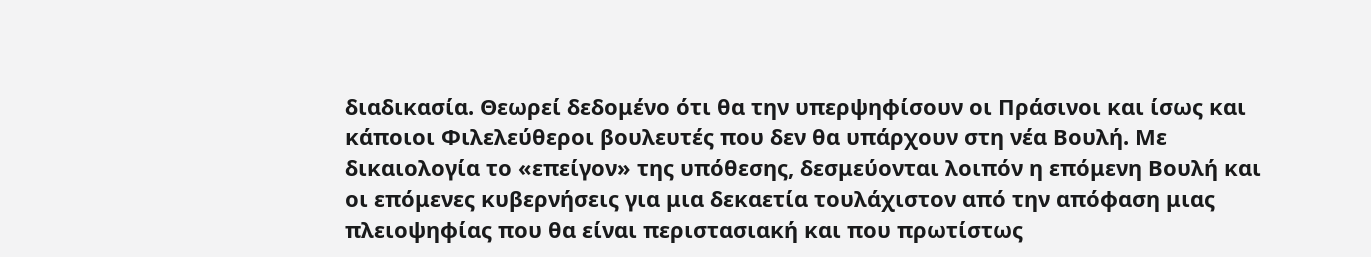διαδικασία. Θεωρεί δεδομένο ότι θα την υπερψηφίσουν οι Πράσινοι και ίσως και κάποιοι Φιλελεύθεροι βουλευτές που δεν θα υπάρχουν στη νέα Βουλή. Με δικαιολογία το «επείγον» της υπόθεσης, δεσμεύονται λοιπόν η επόμενη Βουλή και οι επόμενες κυβερνήσεις για μια δεκαετία τουλάχιστον από την απόφαση μιας πλειοψηφίας που θα είναι περιστασιακή και που πρωτίστως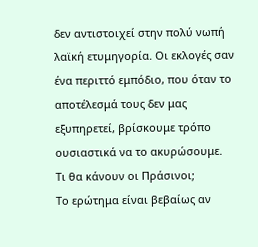δεν αντιστοιχεί στην πολύ νωπή λαϊκή ετυμηγορία. Οι εκλογές σαν ένα περιττό εμπόδιο, που όταν το αποτέλεσμά τους δεν μας εξυπηρετεί, βρίσκουμε τρόπο ουσιαστικά να το ακυρώσουμε.
Τι θα κάνουν οι Πράσινοι;
Το ερώτημα είναι βεβαίως αν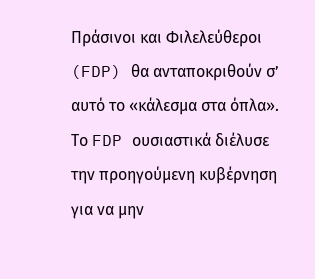Πράσινοι και Φιλελεύθεροι (FDP) θα ανταποκριθούν σ’ αυτό το «κάλεσμα στα όπλα». Το FDP ουσιαστικά διέλυσε την προηγούμενη κυβέρνηση για να μην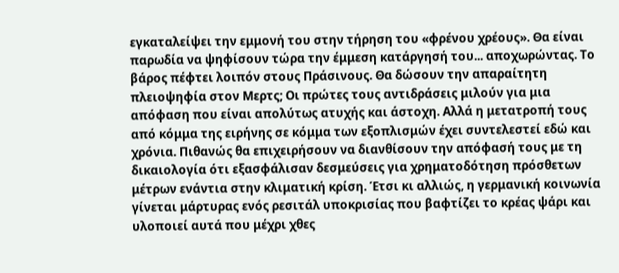εγκαταλείψει την εμμονή του στην τήρηση του «φρένου χρέους». Θα είναι παρωδία να ψηφίσουν τώρα την έμμεση κατάργησή του... αποχωρώντας. Το βάρος πέφτει λοιπόν στους Πράσινους. Θα δώσουν την απαραίτητη πλειοψηφία στον Μερτς; Οι πρώτες τους αντιδράσεις μιλούν για μια απόφαση που είναι απολύτως ατυχής και άστοχη. Αλλά η μετατροπή τους από κόμμα της ειρήνης σε κόμμα των εξοπλισμών έχει συντελεστεί εδώ και χρόνια. Πιθανώς θα επιχειρήσουν να διανθίσουν την απόφασή τους με τη δικαιολογία ότι εξασφάλισαν δεσμεύσεις για χρηματοδότηση πρόσθετων μέτρων ενάντια στην κλιματική κρίση. Έτσι κι αλλιώς, η γερμανική κοινωνία γίνεται μάρτυρας ενός ρεσιτάλ υποκρισίας που βαφτίζει το κρέας ψάρι και υλοποιεί αυτά που μέχρι χθες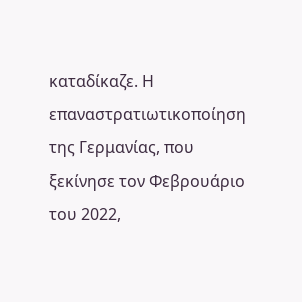καταδίκαζε. Η επαναστρατιωτικοποίηση της Γερμανίας, που ξεκίνησε τον Φεβρουάριο του 2022,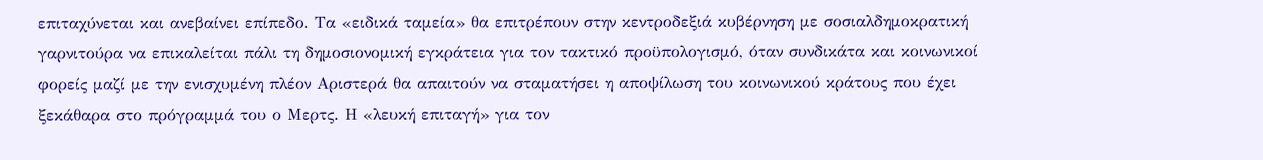επιταχύνεται και ανεβαίνει επίπεδο. Τα «ειδικά ταμεία» θα επιτρέπουν στην κεντροδεξιά κυβέρνηση με σοσιαλδημοκρατική γαρνιτούρα να επικαλείται πάλι τη δημοσιονομική εγκράτεια για τον τακτικό προϋπολογισμό, όταν συνδικάτα και κοινωνικοί φορείς μαζί με την ενισχυμένη πλέον Αριστερά θα απαιτούν να σταματήσει η αποψίλωση του κοινωνικού κράτους που έχει ξεκάθαρα στο πρόγραμμά του ο Μερτς. Η «λευκή επιταγή» για τον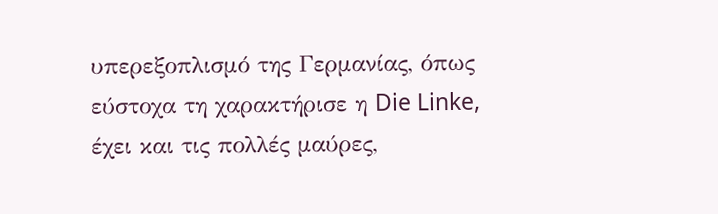υπερεξοπλισμό της Γερμανίας, όπως εύστοχα τη χαρακτήρισε η Die Linke, έχει και τις πολλές μαύρες,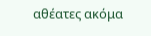αθέατες ακόμα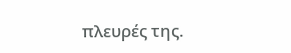πλευρές της.